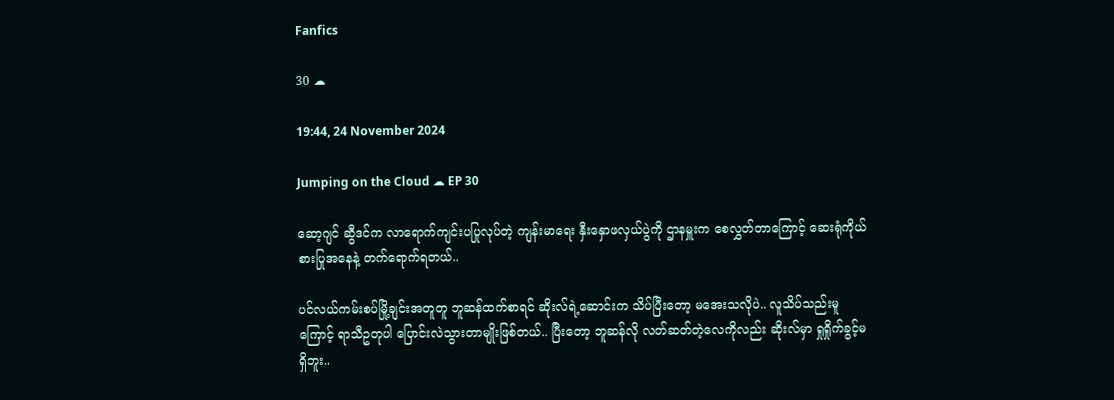Fanfics

30 ☁

19:44, 24 November 2024

Jumping on the Cloud ☁ EP 30

ဆော့ဂျင် ဆွီဒင်က လာရောက်ကျင်းပပြုလုပ်တဲ့ ကျန်းမာရေး နှီးနှောဖလှယ်ပွဲကို ဌာနမှူးက စေလွှတ်တာကြောင့် ဆေးရုံကိုယ်စားပြုအနေနဲ့ တက်ရောက်ရတယ်..

ပင်လယ်ကမ်းစပ်မြို့ချင်းအတူတူ ဘူဆန်ထက်စာရင် ဆိုးလ်ရဲ့ဆောင်းက သိပ်ပြီးတော့ မအေးသလိုပဲ.. လူသိပ်သည်းမူကြောင့် ရာသီဥတုပါ ပြောင်းလဲသွားတာမျိုးဖြစ်တယ်.. ပြီးတော့ ဘူဆန်လို လတ်ဆတ်တဲ့လေကိုလည်း ဆိုးလ်မှာ ရှုရှိုက်ခွင့်မရှိဘူး..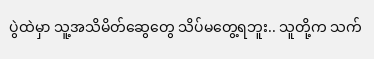ပွဲထဲမှာ သူ့အသိမိတ်ဆွေတွေ သိပ်မတွေ့ရဘူး.. သူတို့က သက်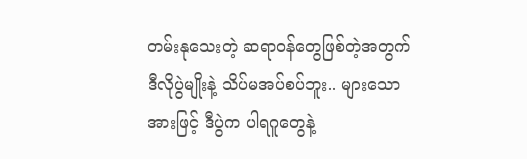တမ်းနုသေးတဲ့ ဆရာဝန်တွေဖြစ်တဲ့အတွက် ဒီလိုပွဲမျိုးနဲ့ သိပ်မအပ်စပ်ဘူး.. များသောအားဖြင့် ဒီပွဲက ပါရဂူတွေနဲ့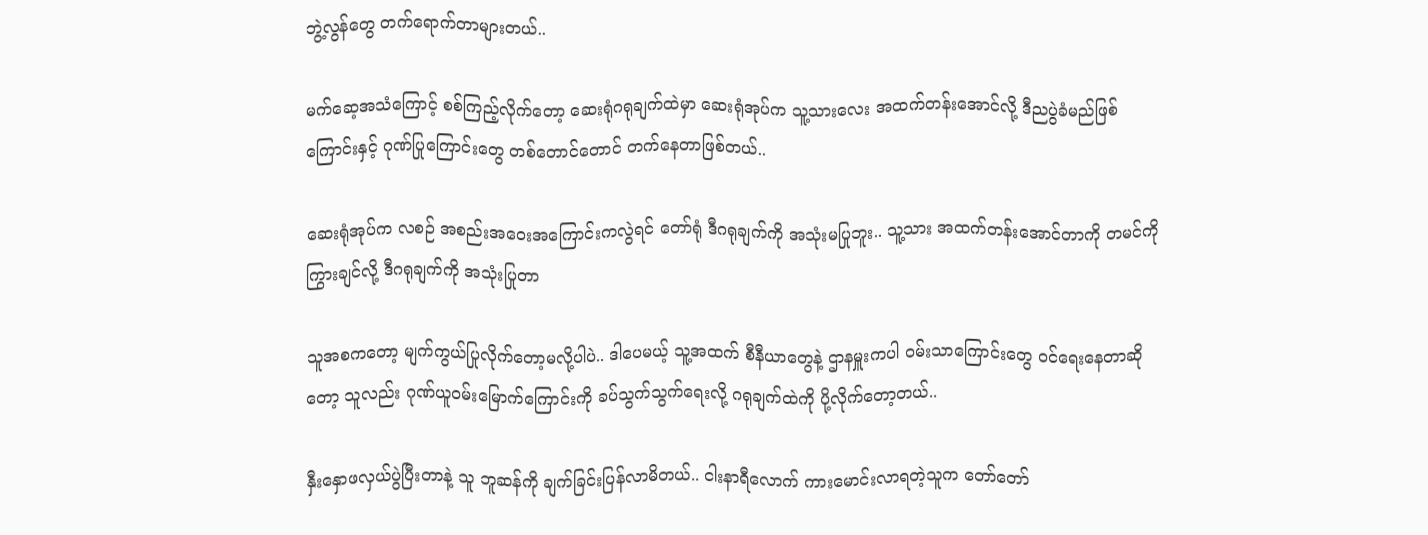ဘွဲ့လွန်တွေ တက်ရောက်တာများတယ်..

မက်ဆေ့အသံကြောင့် စစ်ကြည့်လိုက်တော့ ဆေးရုံဂရုချက်ထဲမှာ ဆေးရုံအုပ်က သူ့သားလေး အထက်တန်းအောင်လို့ ဒီညပွဲခံမည်ဖြစ်ကြောင်းနှင့် ဂုဏ်ပြုကြောင်းတွေ တစ်တောင်တောင် တက်နေတာဖြစ်တယ်..

ဆေးရုံအုပ်က လစဉ် အစည်းအဝေးအကြောင်းကလွဲရင် တော်ရုံ ဒီဂရုချက်ကို အသုံးမပြုဘူး.. သူ့သား အထက်တန်းအောင်တာကို တမင်ကို ကြွားချင်လို့ ဒီဂရုချက်ကို အသုံးပြုတာ

သူအစကတော့ မျက်ကွယ်ပြုလိုက်တော့မလို့ပါပဲ.. ဒါပေမယ့် သူ့အထက် စီနီယာတွေနဲ့ ဌာနမှူးကပါ ဝမ်းသာကြောင်းတွေ ဝင်ရေးနေတာဆိုတော့ သူလည်း ဂုဏ်ယူဝမ်းမြောက်ကြောင်းကို ခပ်သွက်သွက်ရေးလို့ ဂရုချက်ထဲကို ပို့လိုက်တော့တယ်..

နှီးနှောဖလှယ်ပွဲပြီးတာနဲ့ သူ ဘူဆန်ကို ချက်ခြင်းပြန်လာမိတယ်.. ငါးနာရီလောက် ကားမောင်းလာရတဲ့သူက တော်တော်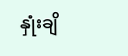နှုံးချိ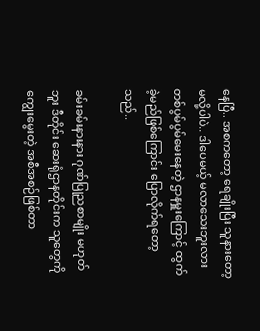နေပြီ.. အစကတော့ ရေချိုးပြီး သူနားတော့မလို့ပါပဲ.. ဒါပေမယ့် မလာသေးဘူးလား တစ်ပွမ်ပွမ်မေးနေတဲ့ ဌာနမှူးကြောင့် ထွက်ခဲ့မည်ဖြစ်ကြောင်း ပြောလိုက်ရတော့သည်..

ခမ်းခမ်းနားနား ဂုဏ်ပြုညစာမျိုး မဟုတ်ဘူး ဒီတိုင်း ဆေးရုံဌာနတိုင်းက သူတွေကို ကျွေးမွေးတဲ့ အစီအစဉ်ဖြစ်တာ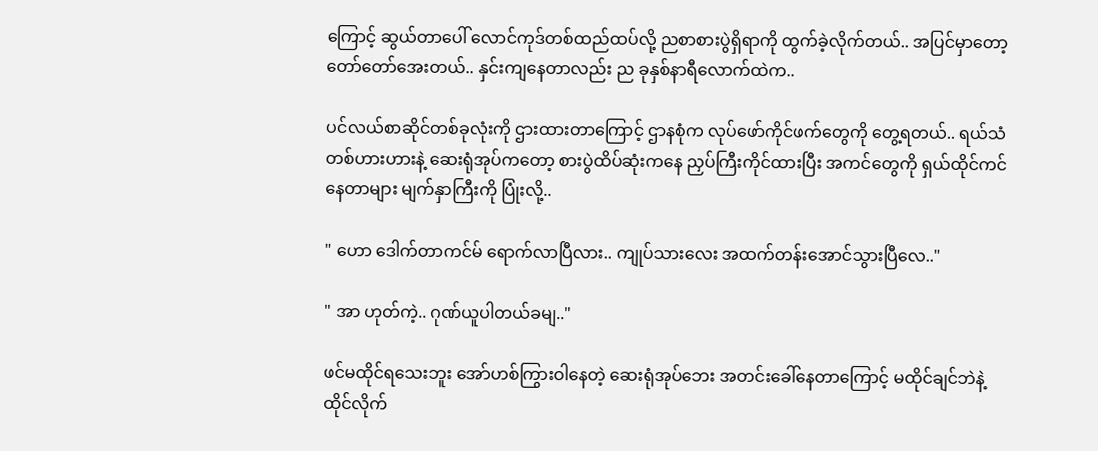ကြောင့် ဆွယ်တာပေါ် လောင်ကုဒ်တစ်ထည်ထပ်လို့ ညစာစားပွဲရှိရာကို ထွက်ခဲ့လိုက်တယ်.. အပြင်မှာတော့ တော်တော်အေးတယ်.. နှင်းကျနေတာလည်း ည ခုနှစ်နာရီလောက်ထဲက..

ပင်လယ်စာဆိုင်တစ်ခုလုံးကို ဌားထားတာကြောင့် ဌာနစုံက လုပ်ဖော်ကိုင်ဖက်တွေကို တွေ့ရတယ်.. ရယ်သံ တစ်ဟားဟားနဲ့ ဆေးရုံအုပ်ကတော့ စားပွဲထိပ်ဆုံးကနေ ညှပ်ကြီးကိုင်ထားပြီး အကင်တွေကို ရှယ်ထိုင်ကင်နေတာများ မျက်နှာကြီးကို ပြုံးလို့..

" ဟော ဒေါက်တာကင်မ် ရောက်လာပြီလား.. ကျုပ်သားလေး အထက်တန်းအောင်သွားပြီလေ.."

" အာ ဟုတ်ကဲ့.. ဂုဏ်ယူပါတယ်ခမျ.."

ဖင်မထိုင်ရသေးဘူး အော်ဟစ်ကြွားဝါနေတဲ့ ဆေးရုံအုပ်ဘေး အတင်းခေါ်နေတာကြောင့် မထိုင်ချင်ဘဲနဲ့ ထိုင်လိုက်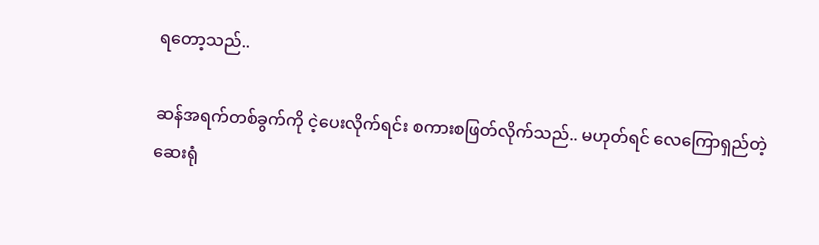ရတော့သည်..

ဆန်အရက်တစ်ခွက်ကို ငဲ့ပေးလိုက်ရင်း စကားစဖြတ်လိုက်သည်.. မဟုတ်ရင် လေကြောရှည်တဲ့ ဆေးရုံ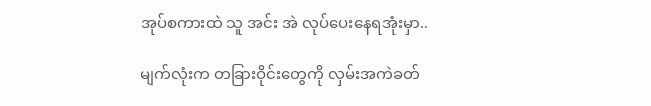အုပ်စကားထဲ သူ အင်း အဲ လုပ်ပေးနေရအုံးမှာ..

မျက်လုံးက တခြားဝိုင်းတွေကို လှမ်းအကဲခတ်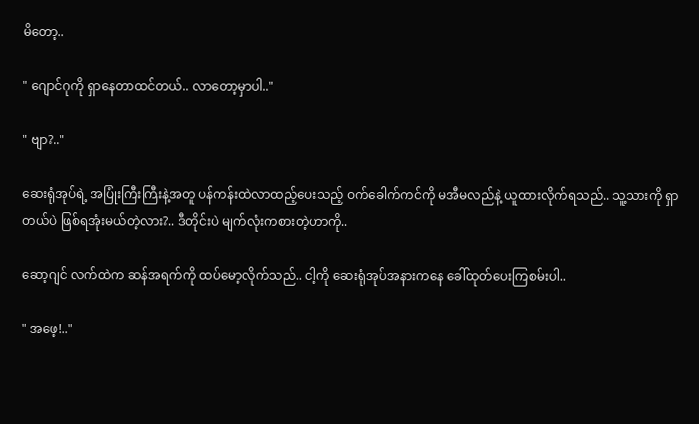မိတော့..

" ဂျောင်ဂုကို ရှာနေတာထင်တယ်.. လာတော့မှာပါ.."

" ဗျာ?.."

ဆေးရုံအုပ်ရဲ့ အပြုံးကြီးကြီးနဲ့အတူ ပန်ကန်းထဲလာထည့်ပေးသည့် ဝက်ခေါက်ကင်ကို မအီမလည်နဲ့ ယူထားလိုက်ရသည်.. သူ့သားကို ရှာတယ်ပဲ ဖြစ်ရအုံးမယ်တဲ့လား?.. ဒီတိုင်းပဲ မျက်လုံးကစားတဲ့ဟာကို..

ဆော့ဂျင် လက်ထဲက ဆန်အရက်ကို ထပ်မော့လိုက်သည်.. ငါ့ကို ဆေးရုံအုပ်အနားကနေ ခေါ်ထုတ်ပေးကြစမ်းပါ..

" အဖေ့!.."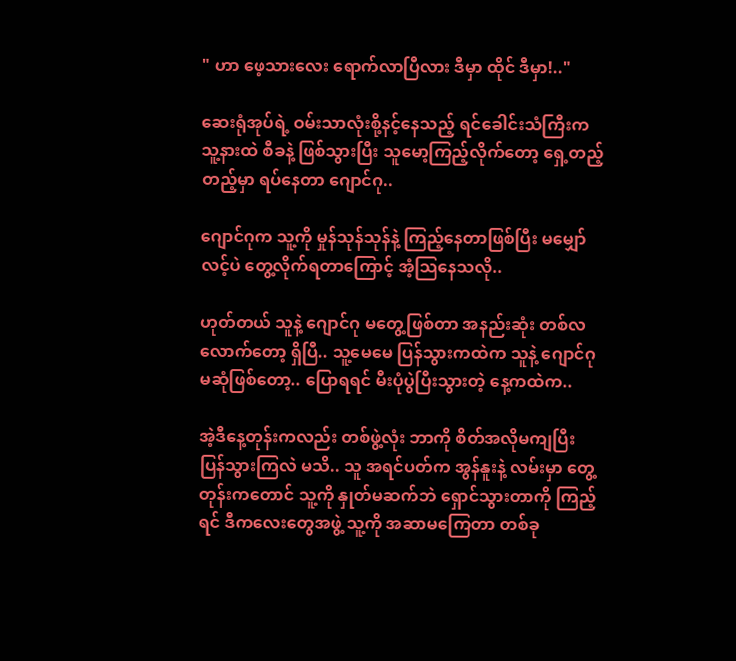" ဟာ ဖေ့သားလေး ရောက်လာပြီလား ဒီမှာ ထိုင် ဒီမှာ!.."

ဆေးရုံအုပ်ရဲ့ ဝမ်းသာလုံးစို့နင့်နေသည့် ရင်ခေါင်းသံကြီးက သူ့နားထဲ စီခနဲ့ ဖြစ်သွားပြီး သူမော့ကြည့်လိုက်တော့ ရှေ့တည့်တည့်မှာ ရပ်နေတာ ဂျောင်ဂု..

ဂျောင်ဂုက သူ့ကို မှုန်သုန်သုန်နဲ့ ကြည့်နေတာဖြစ်ပြီး မမျှော်လင့်ပဲ တွေ့လိုက်ရတာကြောင့် အံ့သြနေသလို..

ဟုတ်တယ် သူနဲ့ ဂျောင်ဂု မတွေ့ဖြစ်တာ အနည်းဆုံး တစ်လလောက်တော့ ရှိပြီ.. သူ့မေမေ ပြန်သွားကထဲက သူနဲ့ ဂျောင်ဂု မဆုံဖြစ်တော့.. ပြောရရင် မီးပုံပွဲပြီးသွားတဲ့ နေ့ကထဲက..

အဲ့ဒီနေ့တုန်းကလည်း တစ်ဖွဲ့လုံး ဘာကို စိတ်အလိုမကျပြီး ပြန်သွားကြလဲ မသိ.. သူ အရင်ပတ်က အွန်နူးနဲ့ လမ်းမှာ တွေ့တုန်းကတောင် သူ့ကို နှုတ်မဆက်ဘဲ ရှောင်သွားတာကို ကြည့်ရင် ဒီကလေးတွေအဖွဲ့ သူ့ကို အဆာမကြေတာ တစ်ခု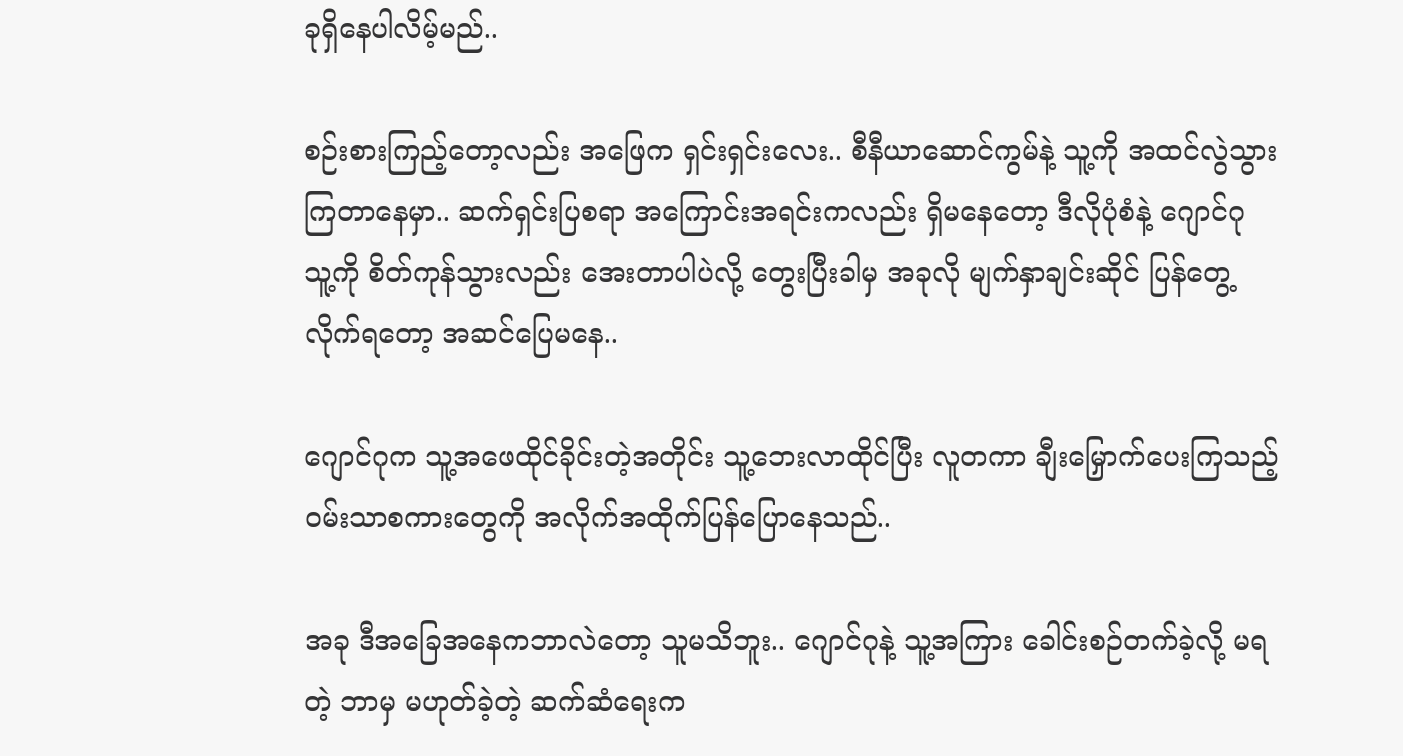ခုရှိနေပါလိမ့်မည်..

စဉ်းစားကြည့်တော့လည်း အဖြေက ရှင်းရှင်းလေး.. စီနီယာဆောင်ကွမ်နဲ့ သူ့ကို အထင်လွဲသွားကြတာနေမှာ.. ဆက်ရှင်းပြစရာ အကြောင်းအရင်းကလည်း ရှိမနေတော့ ဒီလိုပုံစံနဲ့ ဂျောင်ဂု သူ့ကို စိတ်ကုန်သွားလည်း အေးတာပါပဲလို့ တွေးပြီးခါမှ အခုလို မျက်နှာချင်းဆိုင် ပြန်တွေ့လိုက်ရတော့ အဆင်ပြေမနေ..

ဂျောင်ဂုက သူ့အဖေထိုင်ခိုင်းတဲ့အတိုင်း သူ့ဘေးလာထိုင်ပြီး လူတကာ ချီးမြှောက်ပေးကြသည့် ဝမ်းသာစကားတွေကို အလိုက်အထိုက်ပြန်ပြောနေသည်..

အခု ဒီအခြေအနေကဘာလဲတော့ သူမသိဘူး.. ဂျောင်ဂုနဲ့ သူ့အကြား ခေါင်းစဉ်တက်ခဲ့လို့ မရတဲ့ ဘာမှ မဟုတ်ခဲ့တဲ့ ဆက်ဆံရေးက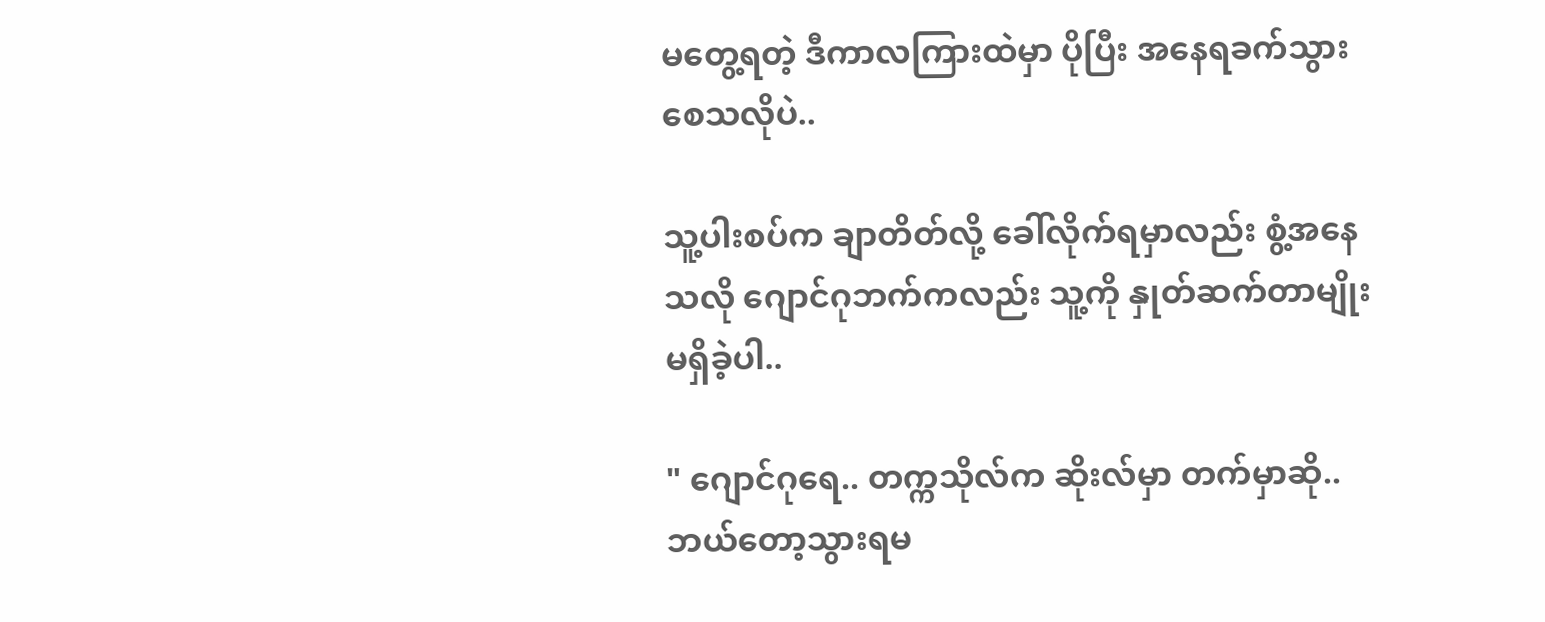မတွေ့ရတဲ့ ဒီကာလကြားထဲမှာ ပိုပြီး အနေရခက်သွားစေသလိုပဲ..

သူ့ပါးစပ်က ချာတိတ်လို့ ခေါ်လိုက်ရမှာလည်း စွံ့အနေသလို ဂျောင်ဂုဘက်ကလည်း သူ့ကို နှုတ်ဆက်တာမျိုး မရှိခဲ့ပါ..

" ဂျောင်ဂုရေ.. တက္ကသိုလ်က ဆိုးလ်မှာ တက်မှာဆို.. ဘယ်တော့သွားရမ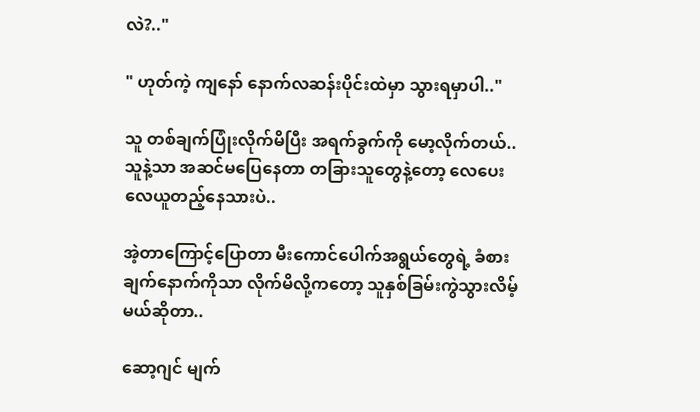လဲ?.."

" ဟုတ်ကဲ့ ကျနော် နောက်လဆန်းပိုင်းထဲမှာ သွားရမှာပါ.."

သူ တစ်ချက်ပြုံးလိုက်မိပြီး အရက်ခွက်ကို မော့လိုက်တယ်.. သူနဲ့သာ အဆင်မပြေနေတာ တခြားသူတွေနဲ့တော့ လေပေးလေယူတည့်နေသားပဲ..

အဲ့တာကြောင့်ပြောတာ မီးကောင်ပေါက်အရွယ်တွေရဲ့ ခံစားချက်နောက်ကိုသာ လိုက်မိလို့ကတော့ သူနှစ်ခြမ်းကွဲသွားလိမ့်မယ်ဆိုတာ..

ဆော့ဂျင် မျက်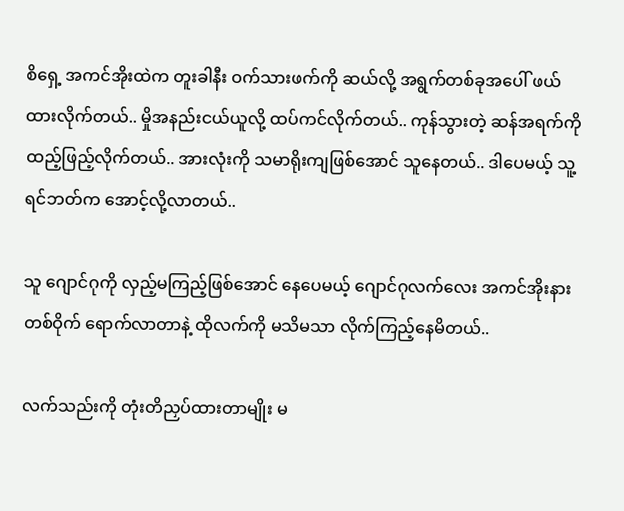စိရှေ့ အကင်အိုးထဲက တူးခါနီး ဝက်သားဖက်ကို ဆယ်လို့ အရွက်တစ်ခုအပေါ် ဖယ်ထားလိုက်တယ်.. မှိုအနည်းငယ်ယူလို့ ထပ်ကင်လိုက်တယ်.. ကုန်သွားတဲ့ ဆန်အရက်ကို ထည့်ဖြည့်လိုက်တယ်.. အားလုံးကို သမာရိုးကျဖြစ်အောင် သူနေတယ်.. ဒါပေမယ့် သူ့ရင်ဘတ်က အောင့်လို့လာတယ်..

သူ ဂျောင်ဂုကို လှည့်မကြည့်ဖြစ်အောင် နေပေမယ့် ဂျောင်ဂုလက်လေး အကင်အိုးနားတစ်ဝိုက် ရောက်လာတာနဲ့ ထိုလက်ကို မသိမသာ လိုက်ကြည့်နေမိတယ်..

လက်သည်းကို တုံးတိညှပ်ထားတာမျိုး မ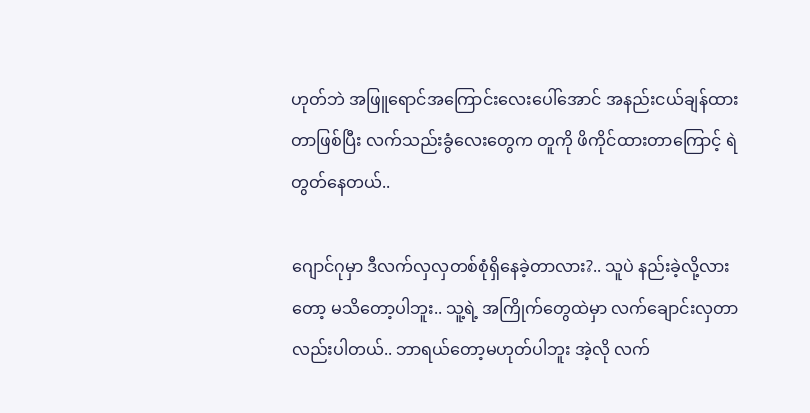ဟုတ်ဘဲ အဖြူရောင်အကြောင်းလေးပေါ်အောင် အနည်းငယ်ချန်ထားတာဖြစ်ပြီး လက်သည်းခွံလေးတွေက တူကို ဖိကိုင်ထားတာကြောင့် ရဲတွတ်နေတယ်..

ဂျောင်ဂုမှာ ဒီလက်လှလှတစ်စုံရှိနေခဲ့တာလား?.. သူပဲ နည်းခဲ့လို့လားတော့ မသိတော့ပါဘူး.. သူ့ရဲ့ အကြိုက်တွေထဲမှာ လက်ချောင်းလှတာလည်းပါတယ်.. ဘာရယ်တော့မဟုတ်ပါဘူး အဲ့လို လက်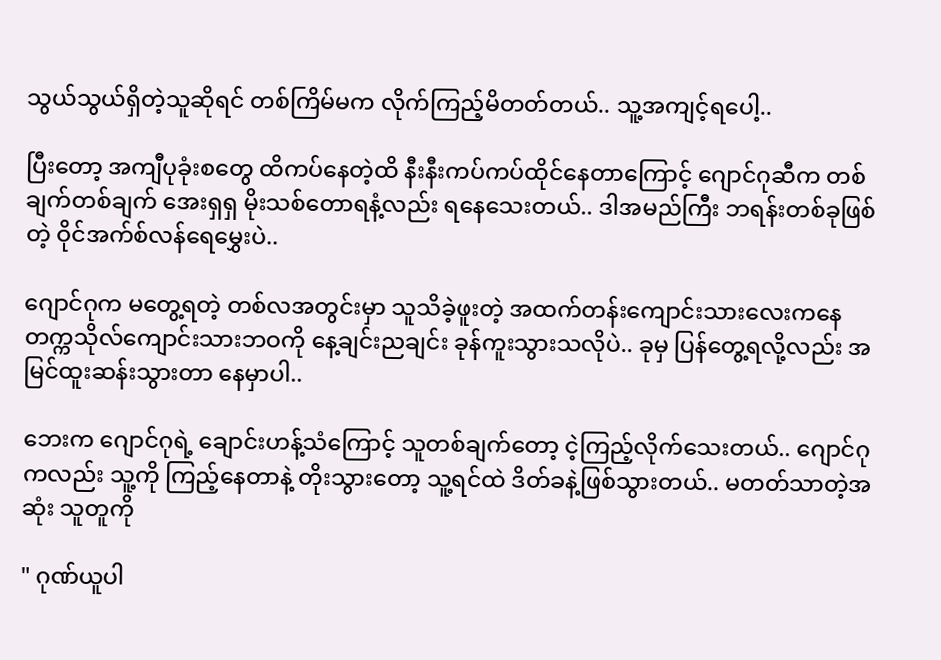သွယ်သွယ်ရှိတဲ့သူဆိုရင် တစ်ကြိမ်မက လိုက်ကြည့်မိတတ်တယ်.. သူ့အကျင့်ရပေါ့..

ပြီးတော့ အကျီပုခုံးစတွေ ထိကပ်နေတဲ့ထိ နီးနီးကပ်ကပ်ထိုင်နေတာကြောင့် ဂျောင်ဂုဆီက တစ်ချက်တစ်ချက် အေးရှရှ မိုးသစ်တောရနံ့လည်း ရနေသေးတယ်.. ဒါအမည်ကြီး ဘရန်းတစ်ခုဖြစ်တဲ့ ဝိုင်အက်စ်လန်ရေမွှေးပဲ..

ဂျောင်ဂုက မတွေ့ရတဲ့ တစ်လအတွင်းမှာ သူသိခဲ့ဖူးတဲ့ အထက်တန်းကျောင်းသားလေးကနေ တက္ကသိုလ်ကျောင်းသားဘဝကို နေ့ချင်းညချင်း ခုန်ကူးသွားသလိုပဲ.. ခုမှ ပြန်တွေ့ရလို့လည်း အမြင်ထူးဆန်းသွားတာ နေမှာပါ..

ဘေးက ဂျောင်ဂုရဲ့ ချောင်းဟန့်သံကြောင့် သူတစ်ချက်တော့ ငဲ့ကြည့်လိုက်သေးတယ်.. ဂျောင်ဂုကလည်း သူ့ကို ကြည့်နေတာနဲ့ တိုးသွားတော့ သူ့ရင်ထဲ ဒိတ်ခနဲ့ဖြစ်သွားတယ်.. မတတ်သာတဲ့အဆုံး သူတူကို

" ဂုဏ်ယူပါ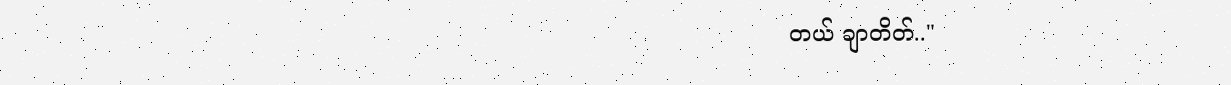တယ် ချာတိတ်.."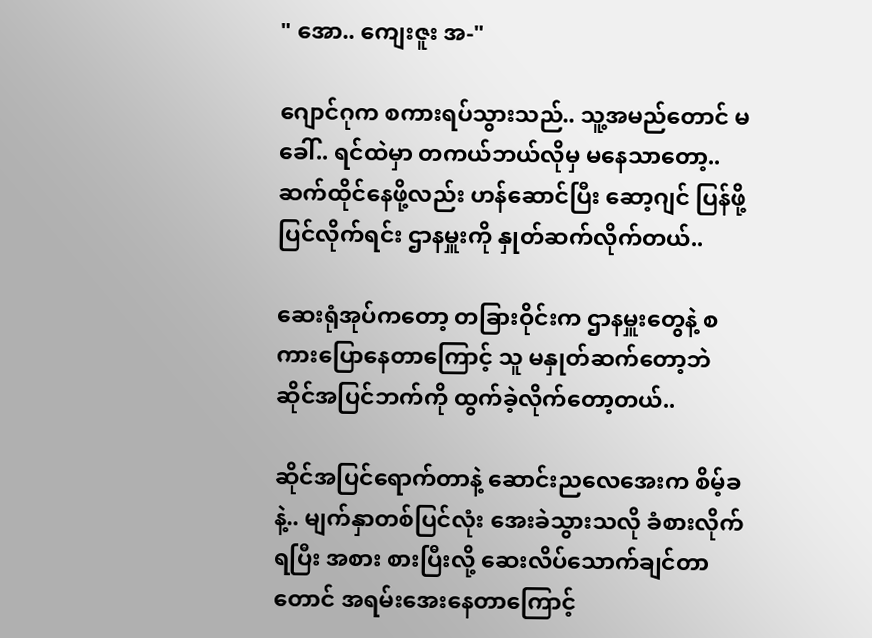" အော.. ကျေးဇူး အ-"

ဂျောင်ဂုက စကားရပ်သွားသည်.. သူ့အမည်တောင် မခေါ်.. ရင်ထဲမှာ တကယ်ဘယ်လိုမှ မနေသာတော့.. ဆက်ထိုင်နေဖို့လည်း ဟန်ဆောင်ပြီး ဆော့ဂျင် ပြန်ဖို့ ပြင်လိုက်ရင်း ဌာနမှူးကို နှုတ်ဆက်လိုက်တယ်..

ဆေးရုံအုပ်ကတော့ တခြားဝိုင်းက ဌာနမှူးတွေနဲ့ စကားပြောနေတာကြောင့် သူ မနှုတ်ဆက်တော့ဘဲ ဆိုင်အပြင်ဘက်ကို ထွက်ခဲ့လိုက်တော့တယ်..

ဆိုင်အပြင်ရောက်တာနဲ့ ဆောင်းညလေအေးက စိမ့်ခနဲ့.. မျက်နှာတစ်ပြင်လုံး အေးခဲသွားသလို ခံစားလိုက်ရပြီး အစား စားပြီးလို့ ဆေးလိပ်သောက်ချင်တာတောင် အရမ်းအေးနေတာကြောင့်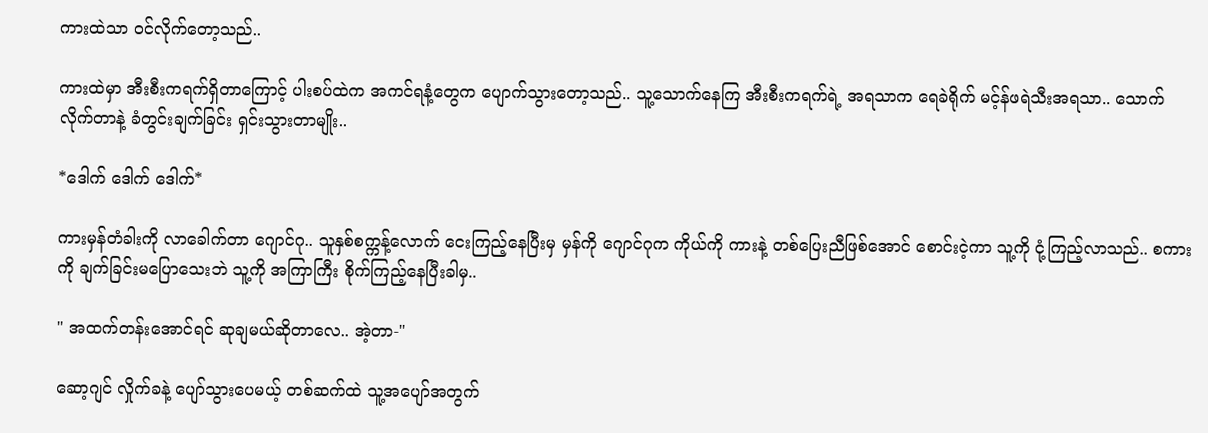ကားထဲသာ ဝင်လိုက်တော့သည်..

ကားထဲမှာ အီးစီးကရက်ရှိတာကြောင့် ပါးစပ်ထဲက အကင်ရနံ့တွေက ပျောက်သွားတော့သည်.. သူ့သောက်နေကြ အီးစီးကရက်ရဲ့ အရသာက ရေခဲရိုက် မင့်န်ဖရဲသီးအရသာ.. သောက်လိုက်တာနဲ့ ခံတွင်းချက်ခြင်း ရှင်းသွားတာမျိုး..

*ဒေါက် ဒေါက် ဒေါက်*

ကားမှန်တံခါးကို လာခေါက်တာ ဂျောင်ဂု.. သူနှစ်စက္ကန့်လောက် ငေးကြည့်နေပြီးမှ မှန်ကို ဂျောင်ဂုက ကိုယ်ကို ကားနဲ့ တစ်ပြေးညီဖြစ်အောင် စောင်းငဲ့ကာ သူ့ကို ငုံ့ကြည့်လာသည်.. စကားကို ချက်ခြင်းမပြောသေးဘဲ သူ့ကို အကြာကြီး စိုက်ကြည့်နေပြီးခါမှ..

" အထက်တန်းအောင်ရင် ဆုချမယ်ဆိုတာလေ.. အဲ့တာ-"

ဆော့ဂျင် လှိုက်ခနဲ့ ပျော်သွားပေမယ့် တစ်ဆက်ထဲ သူ့အပျော်အတွက်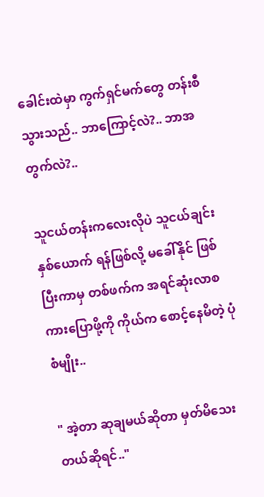ခေါင်းထဲမှာ ကွက်ရှင်မက်တွေ တန်းစီသွားသည်.. ဘာကြောင့်လဲ?.. ဘာအတွက်လဲ?..

သူငယ်တန်းကလေးလိုပဲ သူငယ်ချင်းနှစ်ယောက် ရန်ဖြစ်လို့ မခေါ်နိုင် ဖြစ်ပြီးကာမှ တစ်ဖက်က အရင်ဆုံးလာစကားပြောဖို့ကို ကိုယ်က စောင့်နေမိတဲ့ ပုံစံမျိုး..

" အဲ့တာ ဆုချမယ်ဆိုတာ မှတ်မိသေးတယ်ဆိုရင်.."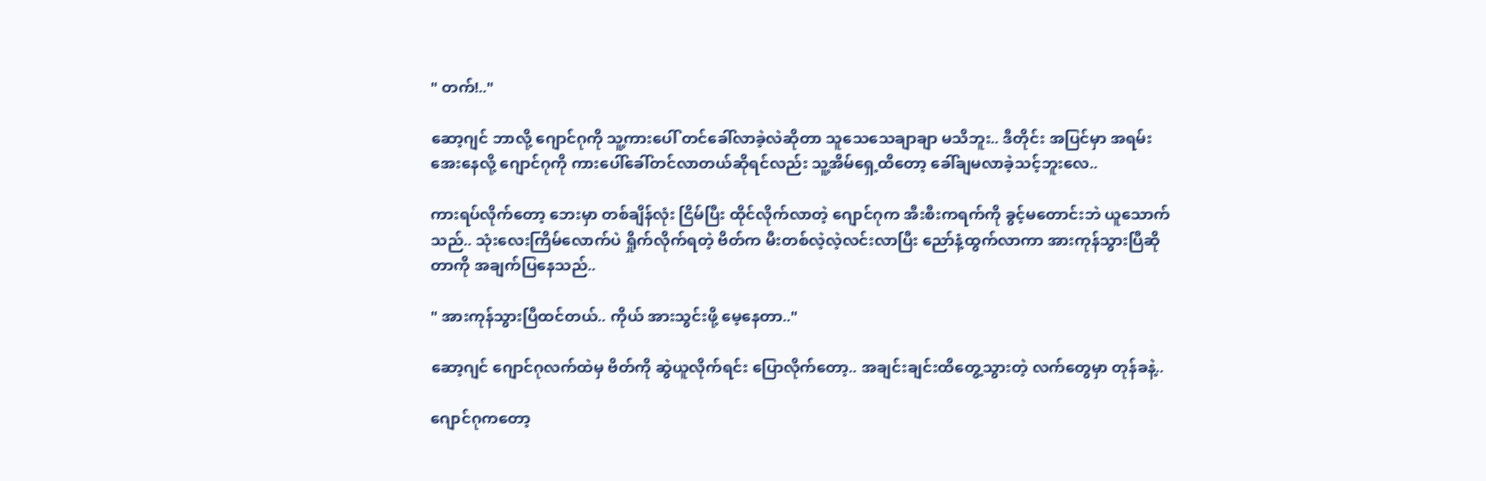" တက်!.."

ဆော့ဂျင် ဘာလို့ ဂျောင်ဂုကို သူ့ကားပေါ် တင်ခေါ်လာခဲ့လဲဆိုတာ သူသေသေချာချာ မသိဘူး.. ဒီတိုင်း အပြင်မှာ အရမ်းအေးနေလို့ ဂျောင်ဂုကို ကားပေါ်ခေါ်တင်လာတယ်ဆိုရင်လည်း သူ့အိမ်ရှေ့ထိတော့ ခေါ်ချမလာခဲ့သင့်ဘူးလေ..

ကားရပ်လိုက်တော့ ဘေးမှာ တစ်ချိန်လုံး ငြိမ်ပြီး ထိုင်လိုက်လာတဲ့ ဂျောင်ဂုက အီးစီးကရက်ကို ခွင့်မတောင်းဘဲ ယူသောက်သည်.. သုံးလေးကြိမ်လောက်ပဲ ရှိုက်လိုက်ရတဲ့ ဗိတ်က မီးတစ်လဲ့လဲ့လင်းလာပြီး ညော်နံ့ထွက်လာကာ အားကုန်သွားပြီဆိုတာကို အချက်ပြနေသည်..

" အားကုန်သွားပြီထင်တယ်.. ကိုယ် အားသွင်းဖို့ မေ့နေတာ.."

ဆော့ဂျင် ဂျောင်ဂုလက်ထဲမှ ဗိတ်ကို ဆွဲယူလိုက်ရင်း ပြောလိုက်တော့.. အချင်းချင်းထိတွေ့သွားတဲ့ လက်တွေမှာ တုန်ခနဲ့..

ဂျောင်ဂုကတော့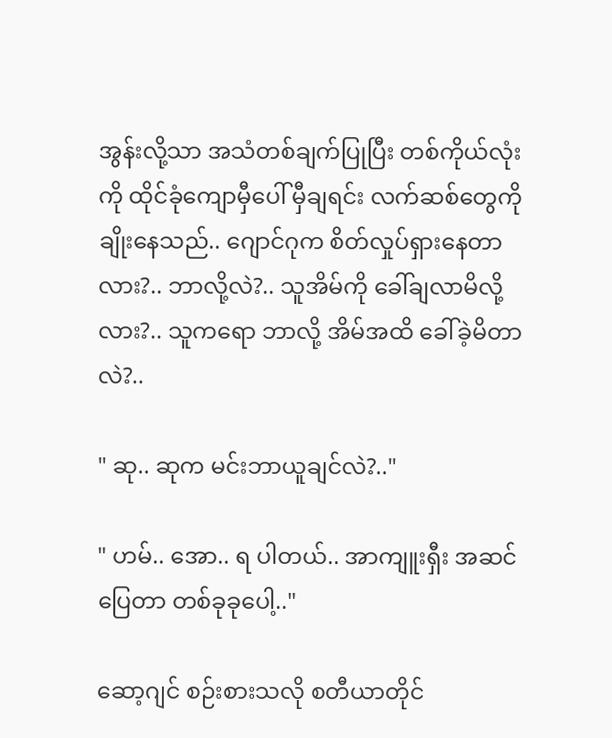အွန်းလို့သာ အသံတစ်ချက်ပြုပြီး တစ်ကိုယ်လုံးကို ထိုင်ခုံကျောမှီပေါ် မှီချရင်း လက်ဆစ်တွေကို ချိုးနေသည်.. ဂျောင်ဂုက စိတ်လှုပ်ရှားနေတာလား?.. ဘာလို့လဲ?.. သူအိမ်ကို ခေါ်ချလာမိလို့လား?.. သူကရော ဘာလို့ အိမ်အထိ ခေါ်ခဲ့မိတာလဲ?..

" ဆု.. ဆုက မင်းဘာယူချင်လဲ?.."

" ဟမ်.. အော.. ရ ပါတယ်.. အာကျူးရှီး အဆင်ပြေတာ တစ်ခုခုပေါ့.."

ဆော့ဂျင် စဉ်းစားသလို စတီယာတိုင်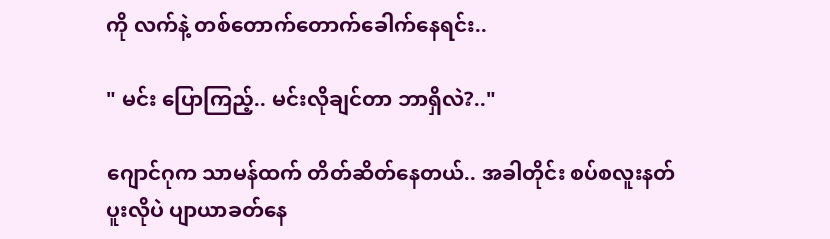ကို လက်နဲ့ တစ်တောက်တောက်ခေါက်နေရင်း..

" မင်း ပြောကြည့်.. မင်းလိုချင်တာ ဘာရှိလဲ?.."

ဂျောင်ဂုက သာမန်ထက် တိတ်ဆိတ်နေတယ်.. အခါတိုင်း စပ်စလူးနတ်ပူးလိုပဲ ပျာယာခတ်နေ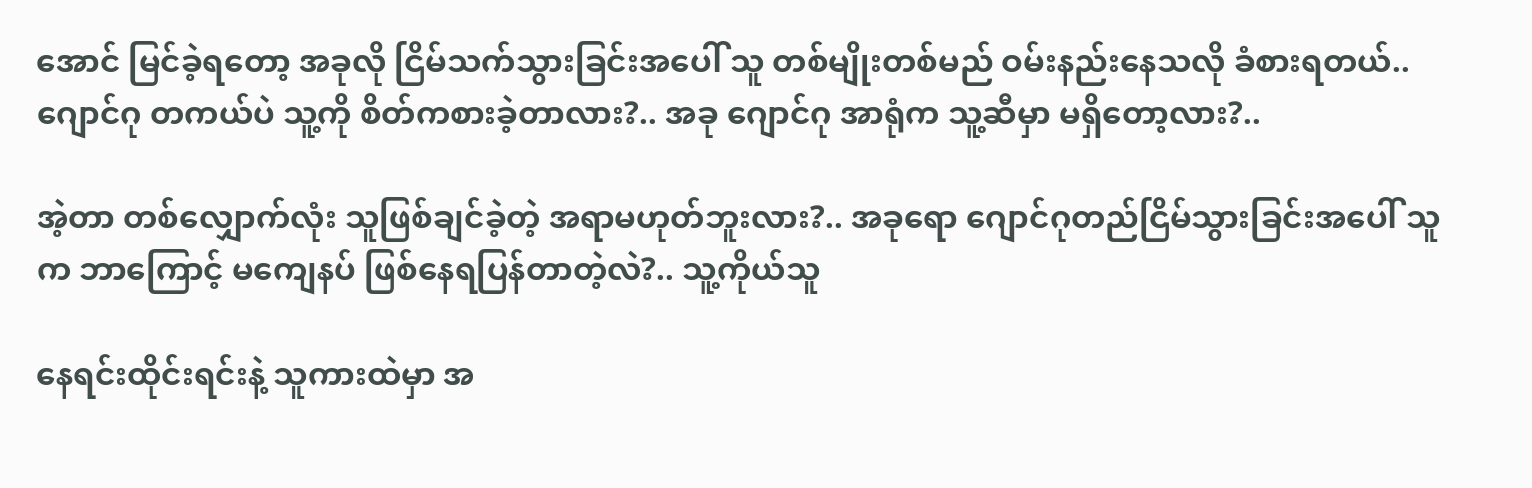အောင် မြင်ခဲ့ရတော့ အခုလို ငြိမ်သက်သွားခြင်းအပေါ် သူ တစ်မျိုးတစ်မည် ဝမ်းနည်းနေသလို ခံစားရတယ်.. ဂျောင်ဂု တကယ်ပဲ သူ့ကို စိတ်ကစားခဲ့တာလား?.. အခု ဂျောင်ဂု အာရုံက သူ့ဆီမှာ မရှိတော့လား?..

အဲ့တာ တစ်လျှောက်လုံး သူဖြစ်ချင်ခဲ့တဲ့ အရာမဟုတ်ဘူးလား?.. အခုရော ဂျောင်ဂုတည်ငြိမ်သွားခြင်းအပေါ် သူက ဘာကြောင့် မကျေနပ် ဖြစ်နေရပြန်တာတဲ့လဲ?.. သူ့ကိုယ်သူ

နေရင်းထိုင်းရင်းနဲ့ သူကားထဲမှာ အ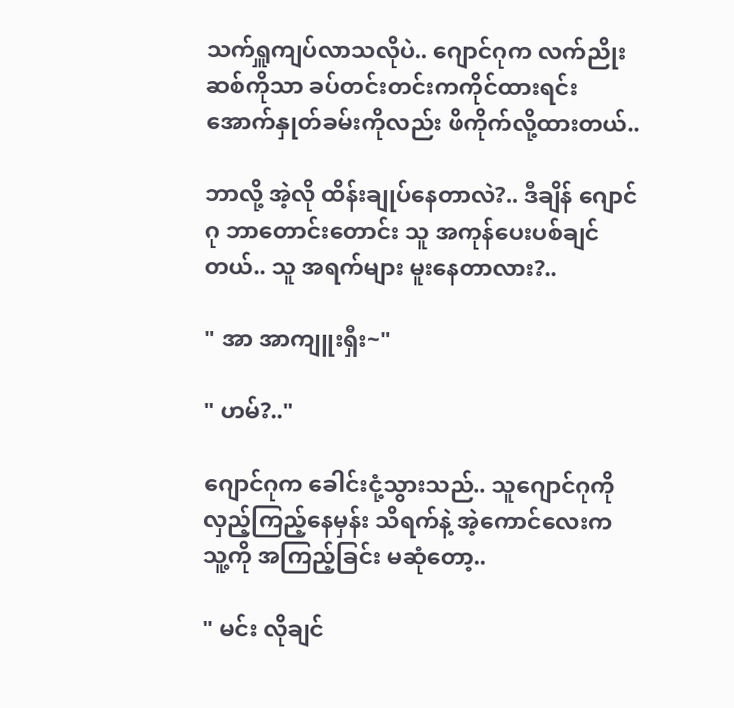သက်ရှူကျပ်လာသလိုပဲ.. ဂျောင်ဂုက လက်ညိုးဆစ်ကိုသာ ခပ်တင်းတင်းကကိုင်ထားရင်း အောက်နှုတ်ခမ်းကိုလည်း ဖိကိုက်လို့ထားတယ်..

ဘာလို့ အဲ့လို ထိန်းချုပ်နေတာလဲ?.. ဒီချိန် ဂျောင်ဂု ဘာတောင်းတောင်း သူ အကုန်ပေးပစ်ချင်တယ်.. သူ အရက်များ မူးနေတာလား?..

" အာ အာကျူးရှီး~"

" ဟမ်?.."

ဂျောင်ဂုက ခေါင်းငုံ့သွားသည်.. သူဂျောင်ဂုကို လှည့်ကြည့်နေမှန်း သိရက်နဲ့ အဲ့ကောင်လေးက သူ့ကို အကြည့်ခြင်း မဆုံတော့..

" မင်း လိုချင်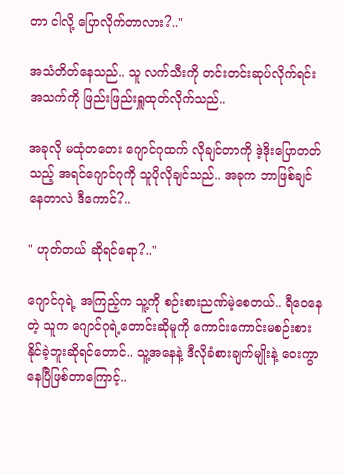တာ ငါလို့ ပြောလိုက်တာလား?.."

အသံတိတ်နေသည်.. သူ လက်သီးကို တင်းတင်းဆုပ်လိုက်ရင်း အသက်ကို ဖြည်းဖြည်းရှူထုတ်လိုက်သည်..

အခုလို မထုံတတေး ဂျောင်ဂုထက် လိုချင်တာကို ဒဲ့ဒိုးပြောတတ်သည့် အရင်ဂျောင်ဂုကို သူပိုလိုချင်သည်.. အခုက ဘာဖြစ်ချင်နေတာလဲ ဒီကောင်?..

" ဟုတ်တယ် ဆိုရင်ရော?.."

ဂျောင်ဂုရဲ့ အကြည့်က သူ့ကို စဉ်းစားညဏ်မဲ့စေတယ်.. ရီဝေနေတဲ့ သူက ဂျောင်ဂုရဲ့တောင်းဆိုမူကို ကောင်းကောင်းမစဉ်းစားနိုင်ခဲ့ဘူးဆိုရင်တောင်.. သူ့အနေနဲ့ ဒီလိုခံစားချက်မျိုးနဲ့ ဝေးကွာနေပြီဖြစ်တာကြောင့်..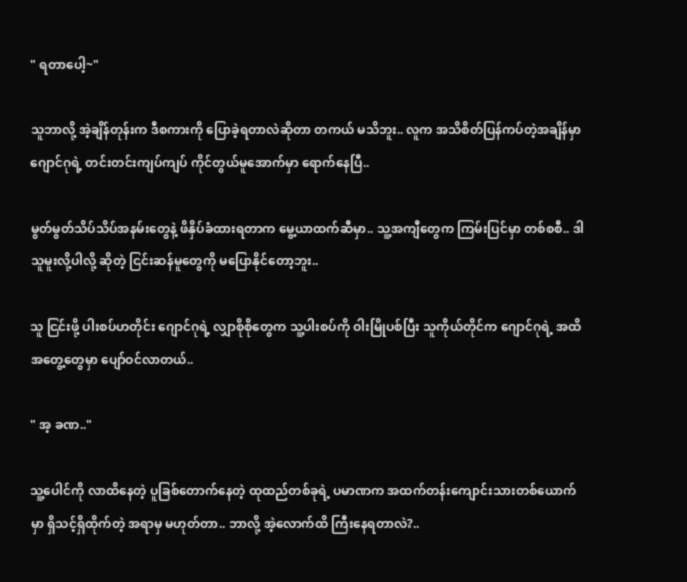" ရတာပေါ့~"

သူဘာလို့ အဲ့ချိန်တုန်းက ဒီစကားကို ပြောခဲ့ရတာလဲဆိုတာ တကယ် မသိဘူး.. လူက အသိစိတ်ပြန်ကပ်တဲ့အချိန်မှာ ဂျောင်ဂုရဲ့ တင်းတင်းကျပ်ကျပ် ကိုင်တွယ်မူအောက်မှာ ရောက်နေပြီ..

မွတ်မွတ်သိပ်သိပ်အနမ်းတွေနဲ့ ဖိနှိပ်ခံထားရတာက မွေ့ယာထက်ဆီမှာ.. သူ့အကျီတွေက ကြမ်းပြင်မှာ တစ်စစီ.. ဒါ သူမူးလို့ပါလို့ ဆိုတဲ့ ငြင်းဆန်မူတွေကို မပြောနိုင်တော့ဘူး..

သူ ငြင်းဖို့ ပါးစပ်ဟတိုင်း ဂျောင်ဂုရဲ့ လျှာစိုစိုတွေက သူ့ပါးစပ်ကို ဝါးမြိုပစ်ပြီး သူကိုယ်တိုင်က ဂျောင်ဂုရဲ့ အထိအတွေ့တွေမှာ ပျော်ဝင်လာတယ်..

" အ့ ခဏ.."

သူ့ပေါင်ကို လာထိနေတဲ့ ပူခြစ်တောက်နေတဲ့ ထုထည်တစ်ခုရဲ့ ပမာဏက အထက်တန်းကျောင်းသားတစ်ယောက်မှာ ရှိသင့်ရှိထိုက်တဲ့ အရာမှ မဟုတ်တာ.. ဘာလို့ အဲ့လောက်ထိ ကြီးနေရတာလဲ?..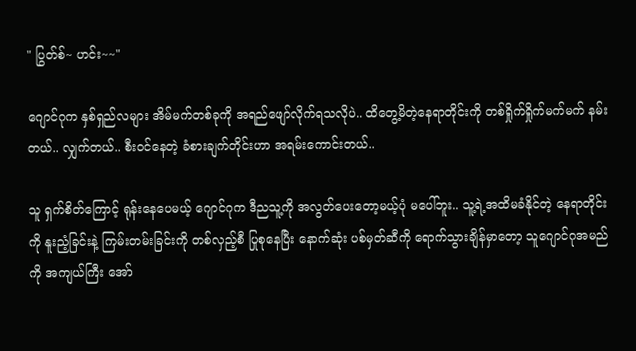" ပြွတ်စ်~ ဟင်း~~"

ဂျောင်ဂုက နှစ်ရှည်လများ အိမ်မက်တစ်ခုကို အရည်ဖျော်လိုက်ရသလိုပဲ.. ထိတွေ့မိတဲ့နေရာတိုင်းကို တစ်ရှိုက်ရှိုက်မက်မက် နမ်းတယ်.. လျှက်တယ်.. စီးဝင်နေတဲ့ ခံစားချက်တိုင်းဟာ အရမ်းကောင်းတယ်..

သူ ရှက်စိတ်ကြောင့် ရုန်းနေပေမယ့် ဂျောင်ဂုက ဒီညသူ့ကို အလွတ်ပေးတော့မယ့်ပုံ မပေါ်ဘူး.. သူ့ရဲ့အထိမခံနိုင်တဲ့ နေရာတိုင်းကို နူးညံ့ခြင်းနဲ့ ကြမ်းတမ်းခြင်းကို တစ်လှည့်စီ ပြုစုနေပြီး နောက်ဆုံး ပစ်မှတ်ဆီကို ရောက်သွားချိန်မှာတော့ သူဂျောင်ဂုအမည်ကို အကျယ်ကြီး အော်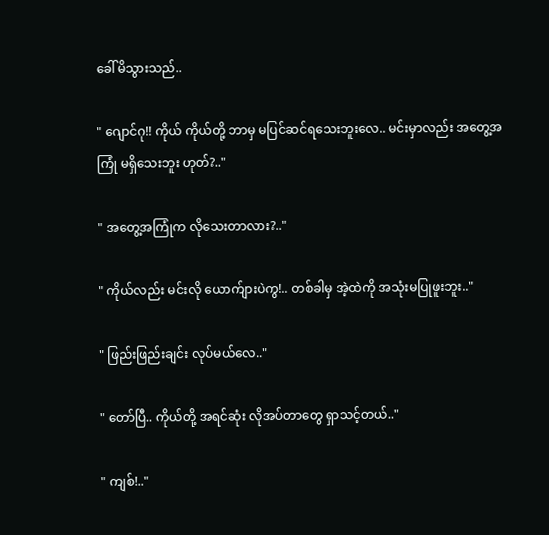ခေါ်မိသွားသည်..

" ဂျောင်ဂု!! ကိုယ် ကိုယ်တို့ ဘာမှ မပြင်ဆင်ရသေးဘူးလေ.. မင်းမှာလည်း အတွေ့အကြုံ မရှိသေးဘူး ဟုတ်?.."

" အတွေ့အကြုံက လိုသေးတာလား?.."

" ကိုယ်လည်း မင်းလို ယောက်ျားပဲကွ!.. တစ်ခါမှ အဲ့ထဲကို အသုံးမပြုဖူးဘူး.."

" ဖြည်းဖြည်းချင်း လုပ်မယ်လေ.."

" တော်ပြီ.. ကိုယ်တို့ အရင်ဆုံး လိုအပ်တာတွေ ရှာသင့်တယ်.."

" ကျစ်!.."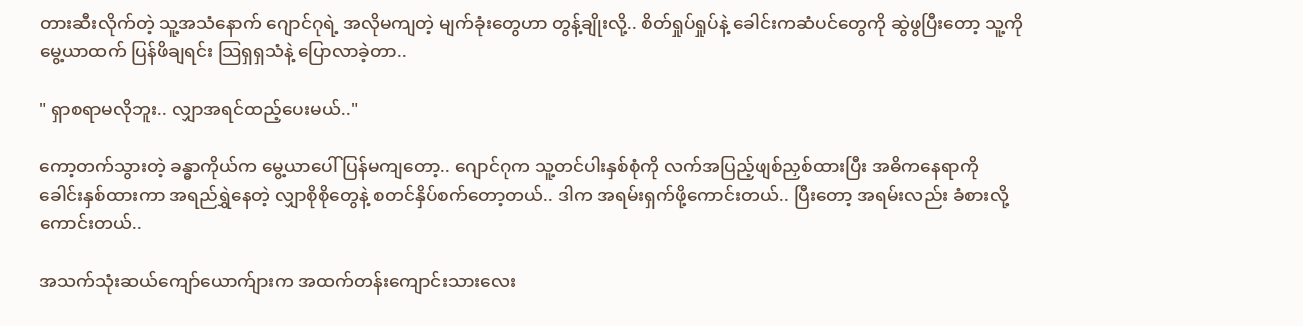တားဆီးလိုက်တဲ့ သူ့အသံနောက် ဂျောင်ဂုရဲ့ အလိုမကျတဲ့ မျက်ခုံးတွေဟာ တွန့်ချိုးလို့.. စိတ်ရှုပ်ရှုပ်နဲ့ ခေါင်းကဆံပင်တွေကို ဆွဲဖွပြီးတော့ သူ့ကိုမွေ့ယာထက် ပြန်ဖိချရင်း သြရှရှသံနဲ့ ပြောလာခဲ့တာ..

" ရှာစရာမလိုဘူး.. လျှာအရင်ထည့်ပေးမယ်.."

ကော့တက်သွားတဲ့ ခန္ဓာကိုယ်က မွေ့ယာပေါ် ပြန်မကျတော့.. ဂျောင်ဂုက သူ့တင်ပါးနှစ်စုံကို လက်အပြည့်ဖျစ်ညှစ်ထားပြီး အဓိကနေရာကို ခေါင်းနှစ်ထားကာ အရည်ရွှဲနေတဲ့ လျှာစိုစိုတွေနဲ့ စတင်နှိပ်စက်တော့တယ်.. ဒါက အရမ်းရှက်ဖို့ကောင်းတယ်.. ပြီးတော့ အရမ်းလည်း ခံစားလို့ကောင်းတယ်..

အသက်သုံးဆယ်ကျော်ယောက်ျားက အထက်တန်းကျောင်းသားလေး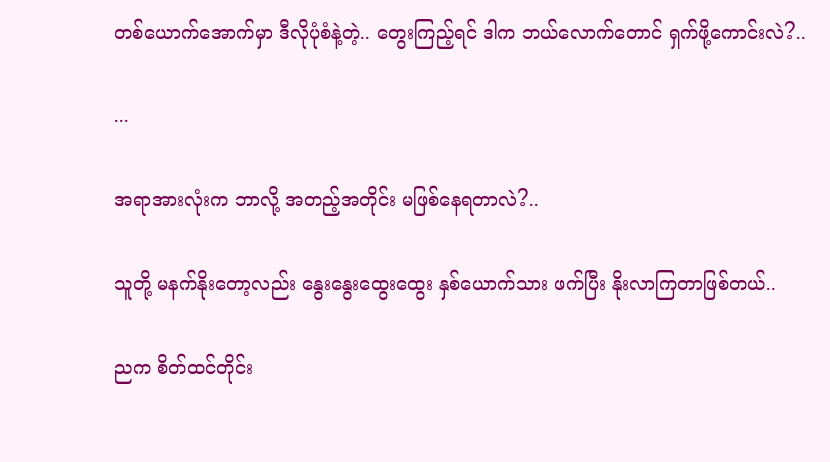တစ်ယောက်အောက်မှာ ဒီလိုပုံစံနဲ့တဲ့.. တွေးကြည့်ရင် ဒါက ဘယ်လောက်တောင် ရှက်ဖို့ကောင်းလဲ?..

...

အရာအားလုံးက ဘာလို့ အတည့်အတိုင်း မဖြစ်နေရတာလဲ?..

သူတို့ မနက်နိုးတော့လည်း နွေးနွေးထွေးထွေး နှစ်ယောက်သား ဖက်ပြီး နိုးလာကြတာဖြစ်တယ်..

ညက စိတ်ထင်တိုင်း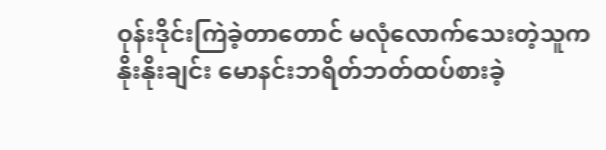ဝုန်းဒိုင်းကြဲခဲ့တာတောင် မလုံလောက်သေးတဲ့သူက နိုးနိုးချင်း မောနင်းဘရိတ်ဘတ်ထပ်စားခဲ့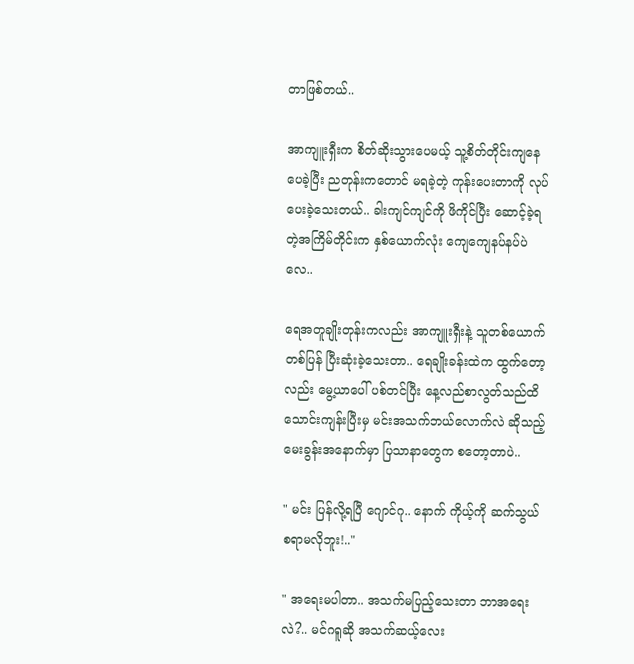တာဖြစ်တယ်..

အာကျူးရှီးက စိတ်ဆိုးသွားပေမယ့် သူ့စိတ်တိုင်းကျနေပေခဲ့ပြီး ညတုန်းကတောင် မရခဲ့တဲ့ ကုန်းပေးတာကို လုပ်ပေးခဲ့သေးတယ်.. ခါးကျင်ကျင်ကို ဖိကိုင်ပြီး ဆောင့်ခဲ့ရတဲ့အကြိမ်တိုင်းက နှစ်ယောက်လုံး ကျေကျေနပ်နပ်ပဲလေ..

ရေအတူချိုးတုန်းကလည်း အာကျူးရှီးနဲ့ သူတစ်ယောက်တစ်ပြန် ပြီးဆုံးခဲ့သေးတာ.. ရေချိုးခန်းထဲက ထွက်တော့လည်း မွေ့ယာပေါ် ပစ်တင်ပြီး နေ့လည်စာလွတ်သည်ထိ သောင်းကျန်းပြီးမှ မင်းအသက်ဘယ်လောက်လဲ ဆိုသည့် မေးခွန်းအနောက်မှာ ပြသာနာတွေက စတော့တာပဲ..

" မင်း ပြန်လို့ရပြီ ဂျောင်ဂု.. နောက် ကိုယ့်ကို ဆက်သွယ်စရာမလိုဘူး!.."

" အရေးမပါတာ.. အသက်မပြည့်သေးတာ ဘာအရေးလဲ?.. မင်ဂရူဆို အသက်ဆယ့်လေး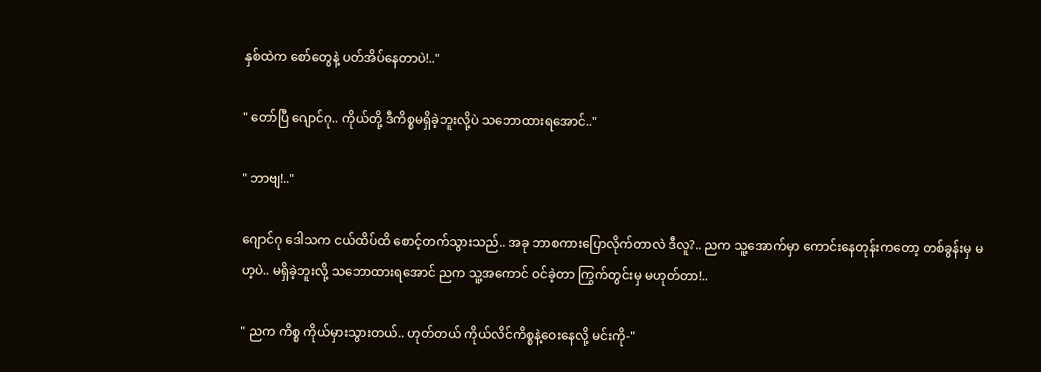နှစ်ထဲက စော်တွေနဲ့ ပတ်အိပ်နေတာပဲ!.."

" တော်ပြီ ဂျောင်ဂု.. ကိုယ်တို့ ဒီကိစ္စမရှိခဲ့ဘူးလို့ပဲ သဘောထားရအောင်.."

" ဘာဗျ!.."

ဂျောင်ဂု ဒေါသက ငယ်ထိပ်ထိ စောင့်တက်သွားသည်.. အခု ဘာစကားပြောလိုက်တာလဲ ဒီလူ?.. ညက သူ့အောက်မှာ ကောင်းနေတုန်းကတော့ တစ်ခွန်းမှ မဟ့ပဲ.. မရှိခဲ့ဘူးလို့ သဘောထားရအောင် ညက သူ့အကောင် ဝင်ခဲ့တာ ကြွက်တွင်းမှ မဟုတ်တာ!..

" ညက ကိစ္စ ကိုယ်မှားသွားတယ်.. ဟုတ်တယ် ကိုယ်လိင်ကိစ္စနဲ့ဝေးနေလို့ မင်းကို-"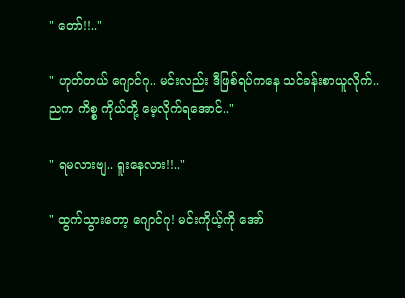" တော်!!.."

" ဟုတ်တယ် ဂျောင်ဂု.. မင်းလည်း ဒီဖြစ်ရပ်ကနေ သင်ခန်းစာယူလိုက်.. ညက ကိစ္စ ကိုယ်တို့ မေ့လိုက်ရအောင်.."

" ရမလားဗျ.. ရူးနေလား!!.."

" ထွက်သွားတော့ ဂျောင်ဂု! မင်းကိုယ့်ကို အော်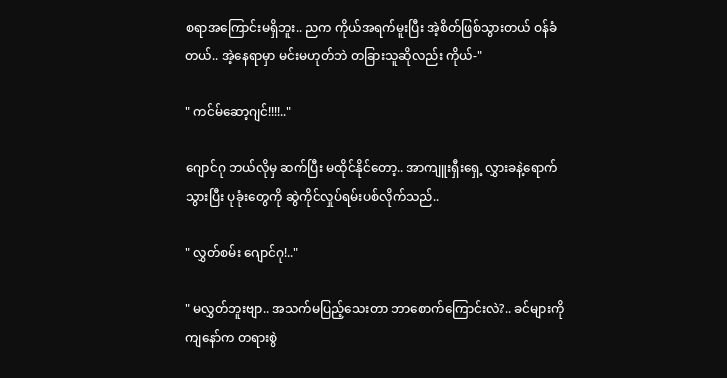စရာအကြောင်းမရှိဘူး.. ညက ကိုယ်အရက်မူးပြီး အဲ့စိတ်ဖြစ်သွားတယ် ဝန်ခံတယ်.. အဲ့နေရာမှာ မင်းမဟုတ်ဘဲ တခြားသူဆိုလည်း ကိုယ်-"

" ကင်မ်ဆော့ဂျင်!!!!.."

ဂျောင်ဂု ဘယ်လိုမှ ဆက်ပြီး မထိုင်နိုင်တော့.. အာကျူးရှီးရှေ့ လွှားခနဲ့ရောက်သွားပြီး ပုခုံးတွေကို ဆွဲကိုင်လှုပ်ရမ်းပစ်လိုက်သည်..

" လွှတ်စမ်း ဂျောင်ဂု!.."

" မလွှတ်ဘူးဗျာ.. အသက်မပြည့်သေးတာ ဘာစောက်ကြောင်းလဲ?.. ခင်များကို ကျနော်က တရားစွဲ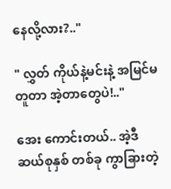နေလို့လား?.."

" လွှတ် ကိုယ်နဲ့မင်းနဲ့ အမြင်မတူတာ အဲ့တာတွေပဲ!.."

အေး ကောင်းတယ်.. အဲ့ဒီ ဆယ်စုနှစ် တစ်ခု ကွာခြားတဲ့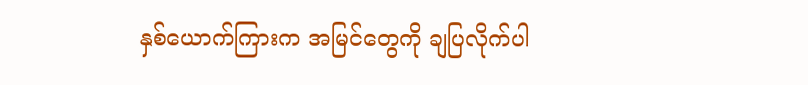နှစ်ယောက်ကြားက အမြင်တွေကို ချပြလိုက်ပါ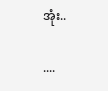အုံး..

....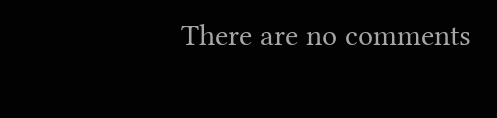There are no comments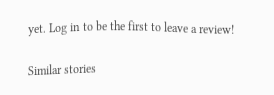yet. Log in to be the first to leave a review!

Similar stories